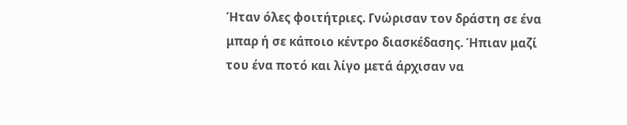Ήταν όλες φοιτήτριες. Γνώρισαν τον δράστη σε ένα μπαρ ή σε κάποιο κέντρο διασκέδασης. Ήπιαν μαζί του ένα ποτό και λίγο μετά άρχισαν να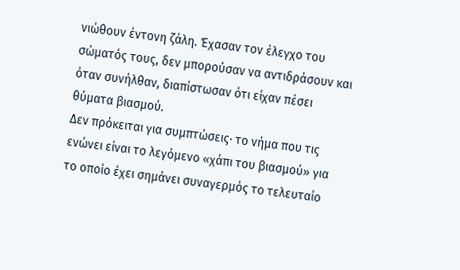νιώθουν έντονη ζάλη. Έχασαν τον έλεγχο του σώματός τους, δεν μπορούσαν να αντιδράσουν και όταν συνήλθαν, διαπίστωσαν ότι είχαν πέσει θύματα βιασμού.
Δεν πρόκειται για συμπτώσεις· το νήμα που τις ενώνει είναι το λεγόμενο «χάπι του βιασμού» για το οποίο έχει σημάνει συναγερμός το τελευταίο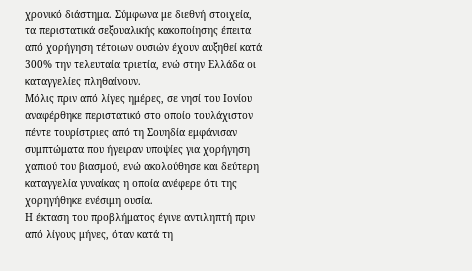χρονικό διάστημα. Σύμφωνα με διεθνή στοιχεία, τα περιστατικά σεξουαλικής κακοποίησης έπειτα από χορήγηση τέτοιων ουσιών έχουν αυξηθεί κατά 300% την τελευταία τριετία, ενώ στην Ελλάδα οι καταγγελίες πληθαίνουν.
Μόλις πριν από λίγες ημέρες, σε νησί του Ιονίου αναφέρθηκε περιστατικό στο οποίο τουλάχιστον πέντε τουρίστριες από τη Σουηδία εμφάνισαν συμπτώματα που ήγειραν υποψίες για χορήγηση χαπιού του βιασμού, ενώ ακολούθησε και δεύτερη καταγγελία γυναίκας η οποία ανέφερε ότι της χορηγήθηκε ενέσιμη ουσία.
Η έκταση του προβλήματος έγινε αντιληπτή πριν από λίγους μήνες, όταν κατά τη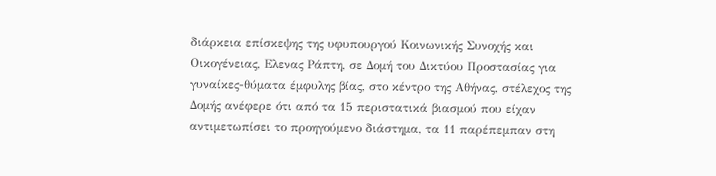διάρκεια επίσκεψης της υφυπουργού Κοινωνικής Συνοχής και Οικογένειας, Ελενας Ράπτη, σε Δομή του Δικτύου Προστασίας για γυναίκες-θύματα έμφυλης βίας, στο κέντρο της Αθήνας, στέλεχος της Δομής ανέφερε ότι από τα 15 περιστατικά βιασμού που είχαν αντιμετωπίσει το προηγούμενο διάστημα, τα 11 παρέπεμπαν στη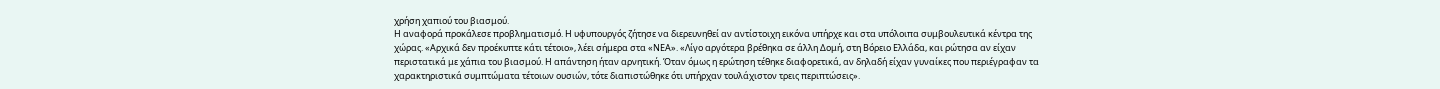χρήση χαπιού του βιασμού.
Η αναφορά προκάλεσε προβληματισμό. Η υφυπουργός ζήτησε να διερευνηθεί αν αντίστοιχη εικόνα υπήρχε και στα υπόλοιπα συμβουλευτικά κέντρα της χώρας. «Αρχικά δεν προέκυπτε κάτι τέτοιο», λέει σήμερα στα «ΝΕΑ». «Λίγο αργότερα βρέθηκα σε άλλη Δομή, στη Βόρειο Ελλάδα, και ρώτησα αν είχαν περιστατικά με χάπια του βιασμού. Η απάντηση ήταν αρνητική. Όταν όμως η ερώτηση τέθηκε διαφορετικά, αν δηλαδή είχαν γυναίκες που περιέγραφαν τα χαρακτηριστικά συμπτώματα τέτοιων ουσιών, τότε διαπιστώθηκε ότι υπήρχαν τουλάχιστον τρεις περιπτώσεις».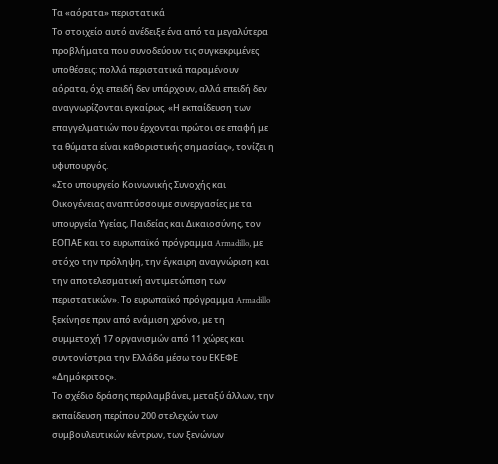Τα «αόρατα» περιστατικά
Το στοιχείο αυτό ανέδειξε ένα από τα μεγαλύτερα προβλήματα που συνοδεύουν τις συγκεκριμένες υποθέσεις: πολλά περιστατικά παραμένουν αόρατα, όχι επειδή δεν υπάρχουν, αλλά επειδή δεν αναγνωρίζονται εγκαίρως. «Η εκπαίδευση των επαγγελματιών που έρχονται πρώτοι σε επαφή με τα θύματα είναι καθοριστικής σημασίας», τονίζει η υφυπουργός.
«Στο υπουργείο Κοινωνικής Συνοχής και Οικογένειας αναπτύσσουμε συνεργασίες με τα υπουργεία Υγείας, Παιδείας και Δικαιοσύνης, τον ΕΟΠΑΕ και το ευρωπαϊκό πρόγραμμα Armadillo, με στόχο την πρόληψη, την έγκαιρη αναγνώριση και την αποτελεσματική αντιμετώπιση των περιστατικών». Το ευρωπαϊκό πρόγραμμα Armadillo ξεκίνησε πριν από ενάμιση χρόνο, με τη συμμετοχή 17 οργανισμών από 11 χώρες και συντονίστρια την Ελλάδα μέσω του ΕΚΕΦΕ «Δημόκριτος».
Το σχέδιο δράσης περιλαμβάνει, μεταξύ άλλων, την εκπαίδευση περίπου 200 στελεχών των συμβουλευτικών κέντρων, των ξενώνων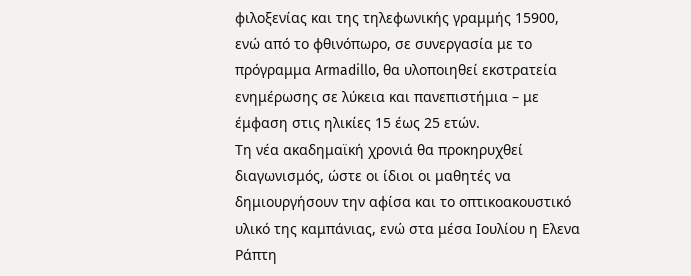φιλοξενίας και της τηλεφωνικής γραμμής 15900, ενώ από το φθινόπωρο, σε συνεργασία με το πρόγραμμα Armadillo, θα υλοποιηθεί εκστρατεία ενημέρωσης σε λύκεια και πανεπιστήμια – με έμφαση στις ηλικίες 15 έως 25 ετών.
Τη νέα ακαδημαϊκή χρονιά θα προκηρυχθεί διαγωνισμός, ώστε οι ίδιοι οι μαθητές να δημιουργήσουν την αφίσα και το οπτικοακουστικό υλικό της καμπάνιας, ενώ στα μέσα Ιουλίου η Ελενα Ράπτη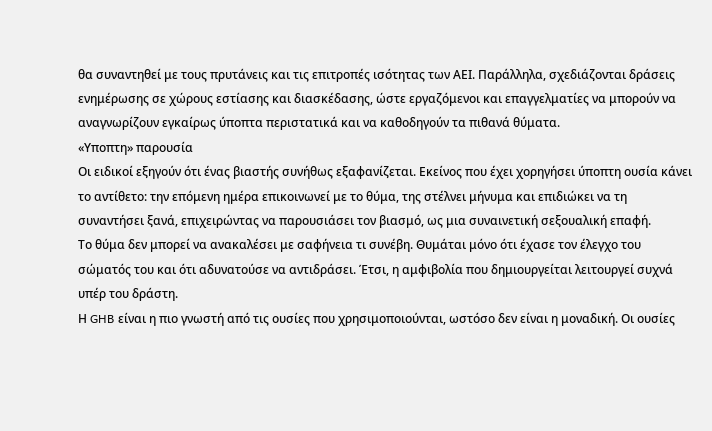θα συναντηθεί με τους πρυτάνεις και τις επιτροπές ισότητας των ΑΕΙ. Παράλληλα, σχεδιάζονται δράσεις ενημέρωσης σε χώρους εστίασης και διασκέδασης, ώστε εργαζόμενοι και επαγγελματίες να μπορούν να αναγνωρίζουν εγκαίρως ύποπτα περιστατικά και να καθοδηγούν τα πιθανά θύματα.
«Υποπτη» παρουσία
Οι ειδικοί εξηγούν ότι ένας βιαστής συνήθως εξαφανίζεται. Εκείνος που έχει χορηγήσει ύποπτη ουσία κάνει το αντίθετο: την επόμενη ημέρα επικοινωνεί με το θύμα, της στέλνει μήνυμα και επιδιώκει να τη συναντήσει ξανά, επιχειρώντας να παρουσιάσει τον βιασμό, ως μια συναινετική σεξουαλική επαφή.
Το θύμα δεν μπορεί να ανακαλέσει με σαφήνεια τι συνέβη. Θυμάται μόνο ότι έχασε τον έλεγχο του σώματός του και ότι αδυνατούσε να αντιδράσει. Έτσι, η αμφιβολία που δημιουργείται λειτουργεί συχνά υπέρ του δράστη.
Η GHB είναι η πιο γνωστή από τις ουσίες που χρησιμοποιούνται, ωστόσο δεν είναι η μοναδική. Οι ουσίες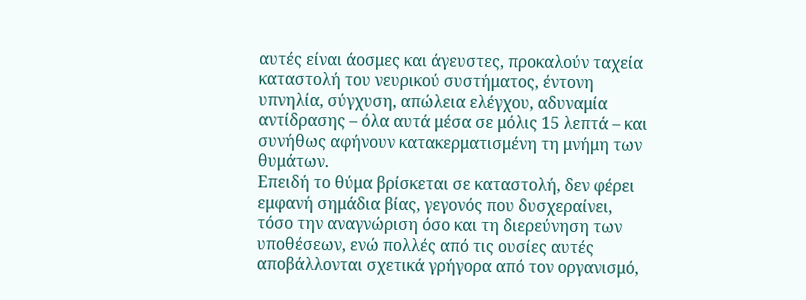αυτές είναι άοσμες και άγευστες, προκαλούν ταχεία καταστολή του νευρικού συστήματος, έντονη υπνηλία, σύγχυση, απώλεια ελέγχου, αδυναμία αντίδρασης – όλα αυτά μέσα σε μόλις 15 λεπτά – και συνήθως αφήνουν κατακερματισμένη τη μνήμη των θυμάτων.
Επειδή το θύμα βρίσκεται σε καταστολή, δεν φέρει εμφανή σημάδια βίας, γεγονός που δυσχεραίνει, τόσο την αναγνώριση όσο και τη διερεύνηση των υποθέσεων, ενώ πολλές από τις ουσίες αυτές αποβάλλονται σχετικά γρήγορα από τον οργανισμό,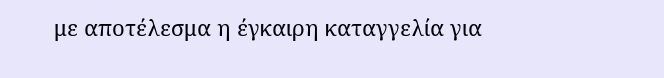με αποτέλεσμα η έγκαιρη καταγγελία για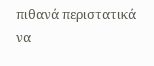πιθανά περιστατικά να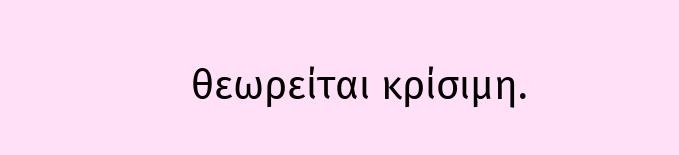θεωρείται κρίσιμη.